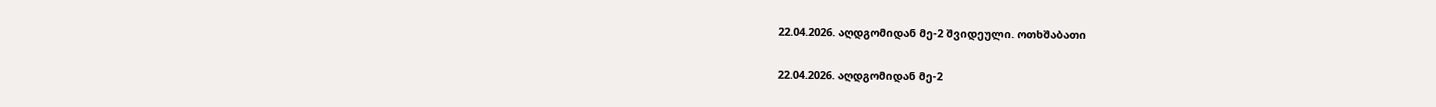22.04.2026. აღდგომიდან მე-2 შვიდეული. ოთხშაბათი

22.04.2026. აღდგომიდან მე-2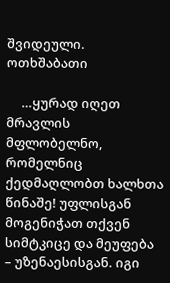შვიდეული. ოთხშაბათი

     …ყურად იღეთ მრავლის მფლობელნო, რომელნიც ქედმაღლობთ ხალხთა წინაშე! უფლისგან მოგენიჭათ თქვენ სიმტკიცე და მეუფება – უზენაესისგან. იგი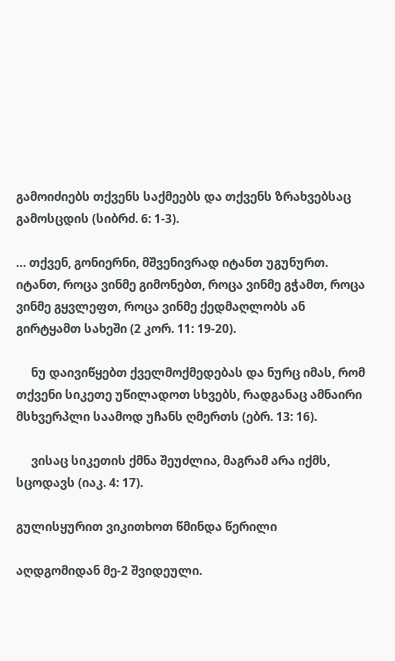გამოიძიებს თქვენს საქმეებს და თქვენს ზრახვებსაც გამოსცდის (სიბრძ. 6: 1-3).

… თქვენ, გონიერნი, მშვენივრად იტანთ უგუნურთ. იტანთ, როცა ვინმე გიმონებთ, როცა ვინმე გჭამთ, როცა ვინმე გყვლეფთ, როცა ვინმე ქედმაღლობს ან გირტყამთ სახეში (2 კორ. 11: 19-20).

     ნუ დაივიწყებთ ქველმოქმედებას და ნურც იმას, რომ თქვენი სიკეთე უწილადოთ სხვებს, რადგანაც ამნაირი მსხვერპლი საამოდ უჩანს ღმერთს (ებრ. 13: 16).

     ვისაც სიკეთის ქმნა შეუძლია, მაგრამ არა იქმს, სცოდავს (იაკ. 4: 17).

გულისყურით ვიკითხოთ წმინდა წერილი

აღდგომიდან მე-2 შვიდეული.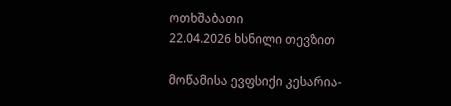ოთხშაბათი
22.04.2026 ხსნილი თევზით

მოწამისა ევფსიქი კესარია-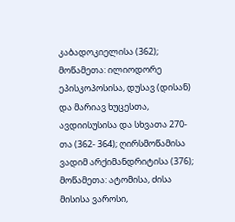კაბადოკიელისა (362); მოწამეთა: ილიოდორე ეპისკოპოსისა, დუსავ (დისან) და მარიავ ხუცესთა, ავდიისუსისა და სხვათა 270-თა (362- 364); ღირსმოწამისა ვადიმ არქიმანდრიტისა (376); მოწამეთა: ატომისა, ძისა მისისა ვაროსი,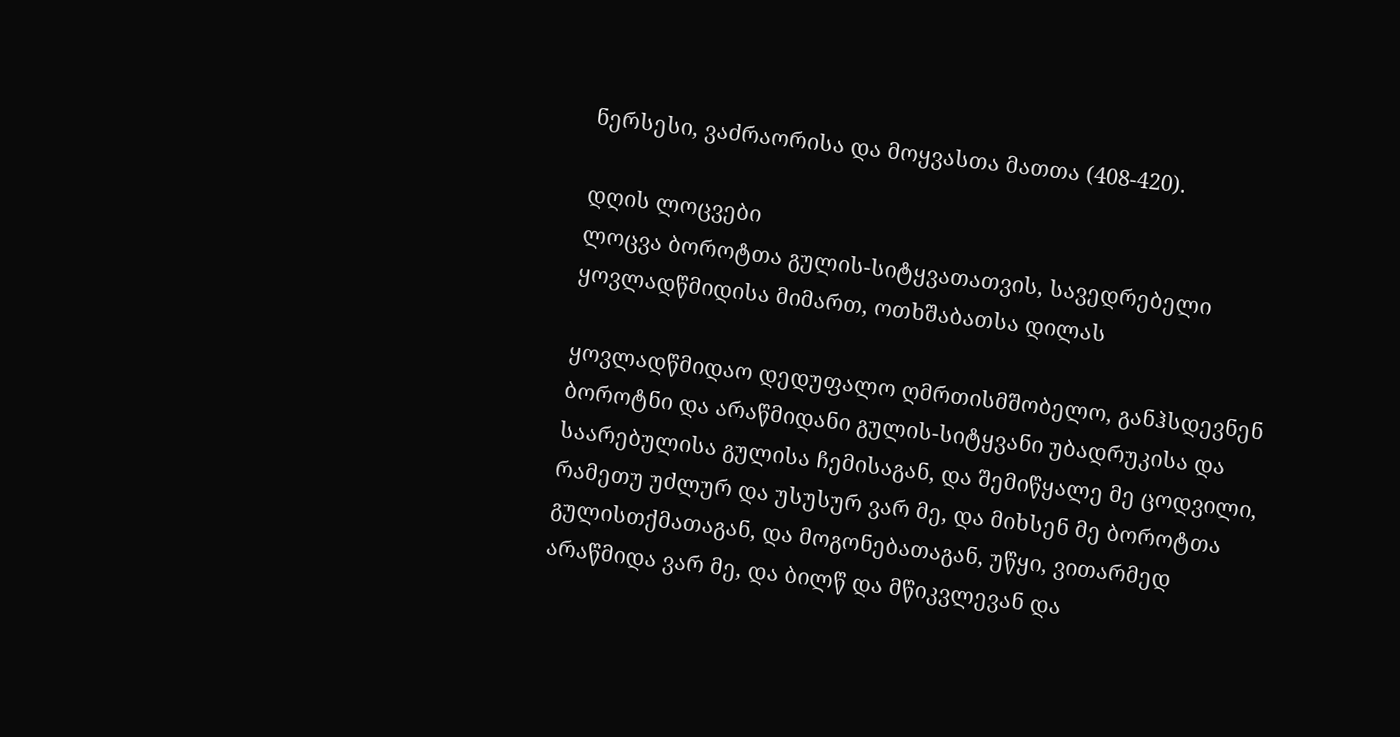ნერსესი, ვაძრაორისა და მოყვასთა მათთა (408-420).

დღის ლოცვები
ლოცვა ბოროტთა გულის-სიტყვათათვის, სავედრებელი ყოვლადწმიდისა მიმართ, ოთხშაბათსა დილას

ყოვლადწმიდაო დედუფალო ღმრთისმშობელო, განჰსდევნენ ბოროტნი და არაწმიდანი გულის-სიტყვანი უბადრუკისა და საარებულისა გულისა ჩემისაგან, და შემიწყალე მე ცოდვილი, რამეთუ უძლურ და უსუსურ ვარ მე, და მიხსენ მე ბოროტთა გულისთქმათაგან, და მოგონებათაგან, უწყი, ვითარმედ არაწმიდა ვარ მე, და ბილწ და მწიკვლევან და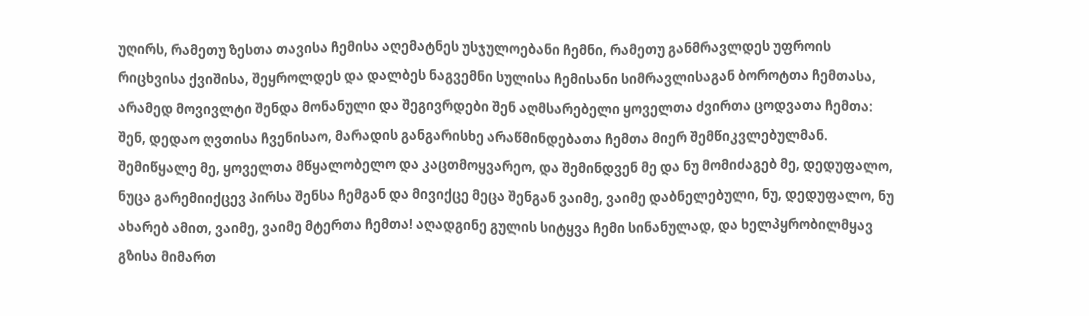უღირს, რამეთუ ზესთა თავისა ჩემისა აღემატნეს უსჯულოებანი ჩემნი, რამეთუ განმრავლდეს უფროის რიცხვისა ქვიშისა, შეყროლდეს და დალბეს ნაგვემნი სულისა ჩემისანი სიმრავლისაგან ბოროტთა ჩემთასა, არამედ მოვივლტი შენდა მონანული და შეგივრდები შენ აღმსარებელი ყოველთა ძვირთა ცოდვათა ჩემთა: შენ, დედაო ღვთისა ჩვენისაო, მარადის განგარისხე არაწმინდებათა ჩემთა მიერ შემწიკვლებულმან. შემიწყალე მე, ყოველთა მწყალობელო და კაცთმოყვარეო, და შემინდვენ მე და ნუ მომიძაგებ მე, დედუფალო, ნუცა გარემიიქცევ პირსა შენსა ჩემგან და მივიქცე მეცა შენგან ვაიმე, ვაიმე დაბნელებული, ნუ, დედუფალო, ნუ ახარებ ამით, ვაიმე, ვაიმე მტერთა ჩემთა! აღადგინე გულის სიტყვა ჩემი სინანულად, და ხელპყრობილმყავ გზისა მიმართ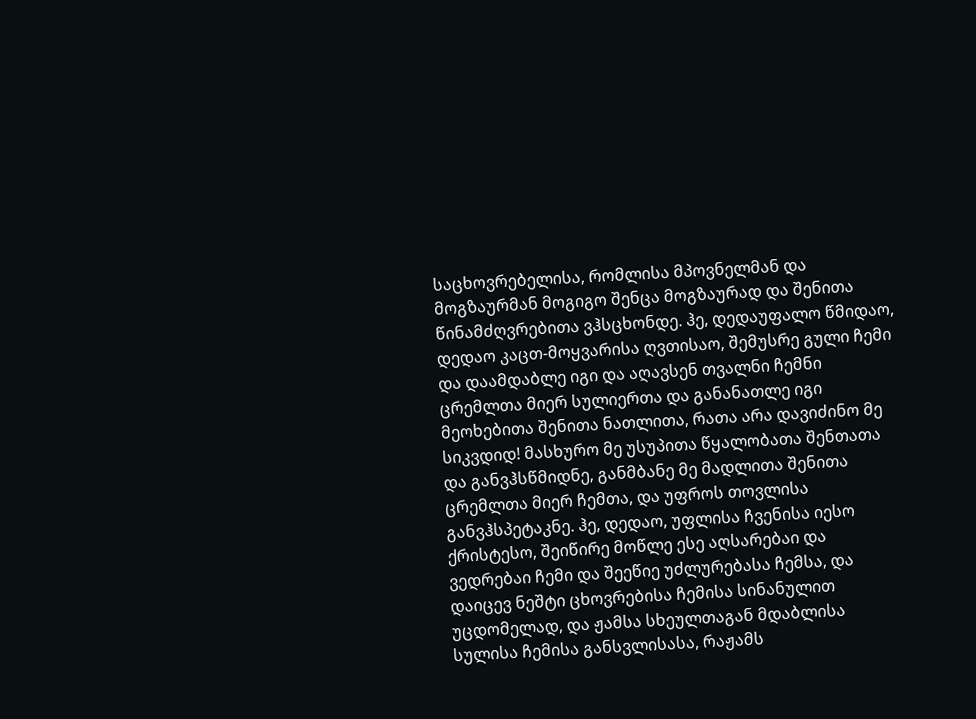საცხოვრებელისა, რომლისა მპოვნელმან და მოგზაურმან მოგიგო შენცა მოგზაურად და შენითა წინამძღვრებითა ვჰსცხონდე. ჰე, დედაუფალო წმიდაო, დედაო კაცთ-მოყვარისა ღვთისაო, შემუსრე გული ჩემი და დაამდაბლე იგი და აღავსენ თვალნი ჩემნი ცრემლთა მიერ სულიერთა და განანათლე იგი მეოხებითა შენითა ნათლითა, რათა არა დავიძინო მე სიკვდიდ! მასხურო მე უსუპითა წყალობათა შენთათა და განვჰსწმიდნე, განმბანე მე მადლითა შენითა ცრემლთა მიერ ჩემთა, და უფროს თოვლისა განვჰსპეტაკნე. ჰე, დედაო, უფლისა ჩვენისა იესო ქრისტესო, შეიწირე მოწლე ესე აღსარებაი და ვედრებაი ჩემი და შეეწიე უძლურებასა ჩემსა, და დაიცევ ნეშტი ცხოვრებისა ჩემისა სინანულით უცდომელად, და ჟამსა სხეულთაგან მდაბლისა სულისა ჩემისა განსვლისასა, რაჟამს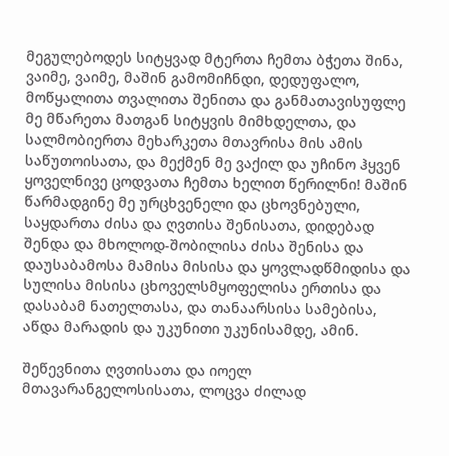მეგულებოდეს სიტყვად მტერთა ჩემთა ბჭეთა შინა, ვაიმე, ვაიმე, მაშინ გამომიჩნდი, დედუფალო, მოწყალითა თვალითა შენითა და განმათავისუფლე მე მწარეთა მათგან სიტყვის მიმხდელთა, და სალმობიერთა მეხარკეთა მთავრისა მის ამის საწუთოისათა, და მექმენ მე ვაქილ და უჩინო ჰყვენ ყოველნივე ცოდვათა ჩემთა ხელით წერილნი! მაშინ წარმადგინე მე ურცხვენელი და ცხოვნებული, საყდართა ძისა და ღვთისა შენისათა, დიდებად შენდა და მხოლოდ-შობილისა ძისა შენისა და დაუსაბამოსა მამისა მისისა და ყოვლადწმიდისა და სულისა მისისა ცხოველსმყოფელისა ერთისა და დასაბამ ნათელთასა, და თანაარსისა სამებისა, აწდა მარადის და უკუნითი უკუნისამდე, ამინ.

შეწევნითა ღვთისათა და იოელ მთავარანგელოსისათა, ლოცვა ძილად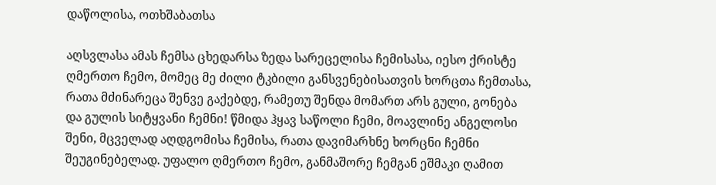დაწოლისა, ოთხშაბათსა

აღსვლასა ამას ჩემსა ცხედარსა ზედა სარეცელისა ჩემისასა, იესო ქრისტე ღმერთო ჩემო, მომეც მე ძილი ტკბილი განსვენებისათვის ხორცთა ჩემთასა, რათა მძინარეცა შენვე გაქებდე, რამეთუ შენდა მომართ არს გული, გონება და გულის სიტყვანი ჩემნი! წმიდა ჰყავ საწოლი ჩემი, მოავლინე ანგელოსი შენი, მცველად აღდგომისა ჩემისა, რათა დავიმარხნე ხორცნი ჩემნი შეუგინებელად. უფალო ღმერთო ჩემო, განმაშორე ჩემგან ეშმაკი ღამით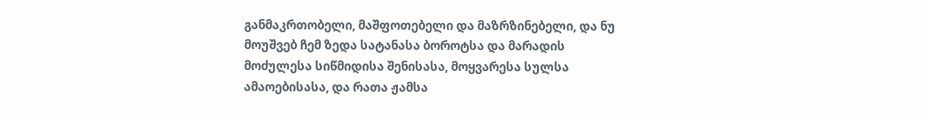განმაკრთობელი, მაშფოთებელი და მაზრზინებელი, და ნუ მოუშვებ ჩემ ზედა სატანასა ბოროტსა და მარადის მოძულესა სიწმიდისა შენისასა, მოყვარესა სულსა ამაოებისასა, და რათა ჟამსა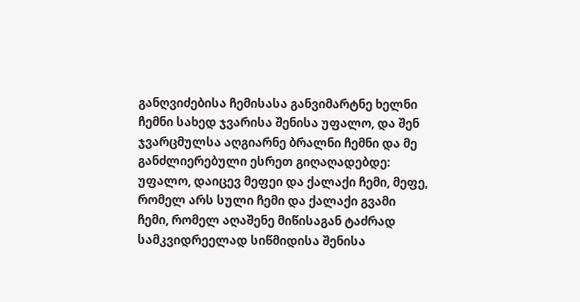განღვიძებისა ჩემისასა განვიმარტნე ხელნი ჩემნი სახედ ჯვარისა შენისა უფალო, და შენ ჯვარცმულსა აღგიარნე ბრალნი ჩემნი და მე განძლიერებული ესრეთ გიღაღადებდე: უფალო, დაიცევ მეფეი და ქალაქი ჩემი, მეფე, რომელ არს სული ჩემი და ქალაქი გვამი ჩემი, რომელ აღაშენე მიწისაგან ტაძრად სამკვიდრეელად სიწმიდისა შენისა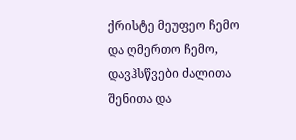ქრისტე მეუფეო ჩემო და ღმერთო ჩემო, დავჰსწვები ძალითა შენითა და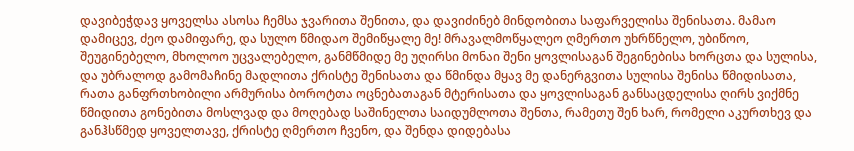დავიბეჭდავ ყოველსა ასოსა ჩემსა ჯვარითა შენითა, და დავიძინებ მინდობითა საფარველისა შენისათა. მამაო დამიცევ, ძეო დამიფარე, და სულო წმიდაო შემიწყალე მე! მრავალმოწყალეო ღმერთო უხრწნელო, უბიწოო, შეუგინებელო, მხოლოო უცვალებელო, განმწმიდე მე უღირსი მონაი შენი ყოვლისაგან შეგინებისა ხორცთა და სულისა, და უბრალოდ გამომაჩინე მადლითა ქრისტე შენისათა და წმინდა მყავ მე დანერგვითა სულისა შენისა წმიდისათა, რათა განფრთხობილი არმურისა ბოროტთა ოცნებათაგან მტერისათა და ყოვლისაგან განსაცდელისა ღირს ვიქმნე წმიდითა გონებითა მოსლვად და მოღებად საშინელთა საიდუმლოთა შენთა, რამეთუ შენ ხარ, რომელი აკურთხევ და განჰსწმედ ყოველთავე, ქრისტე ღმერთო ჩვენო, და შენდა დიდებასა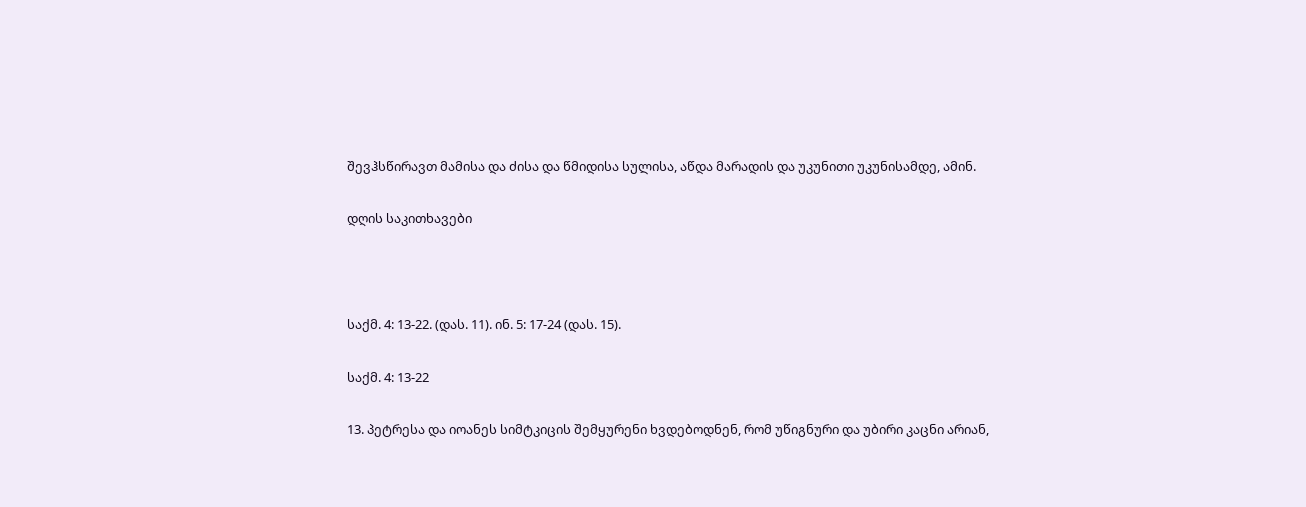შევჰსწირავთ მამისა და ძისა და წმიდისა სულისა, აწდა მარადის და უკუნითი უკუნისამდე, ამინ.

დღის საკითხავები



საქმ. 4: 13-22. (დას. 11). ინ. 5: 17-24 (დას. 15).

საქმ. 4: 13-22

13. პეტრესა და იოანეს სიმტკიცის შემყურენი ხვდებოდნენ, რომ უწიგნური და უბირი კაცნი არიან,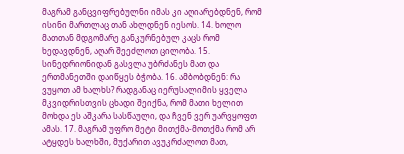მაგრამ განცვიფრებულნი იმას კი აღიარებდნენ, რომ ისინი მართლაც თან ახლდნენ იესოს. 14. ხოლო მათთან მდგომარე განკურნებულ კაცს რომ ხედავდნენ, აღარ შეეძლოთ ცილობა. 15. სინედრიონიდან გასვლა უბრძანეს მათ და ერთმანეთში დაიწყეს ბჭობა. 16. ამბობდნენ: რა ვუყოთ ამ ხალხს? რადგანაც იერუსალიმის ყველა მკვიდრისთვის ცხადი შეიქნა, რომ მათი ხელით მოხდა ეს აშკარა სასწაული, და ჩვენ ვერ უარვყოფთ ამას. 17. მაგრამ უფრო მეტი მითქმა-მოთქმა რომ არ ატყდეს ხალხში, მუქარით ავუკრძალოთ მათ,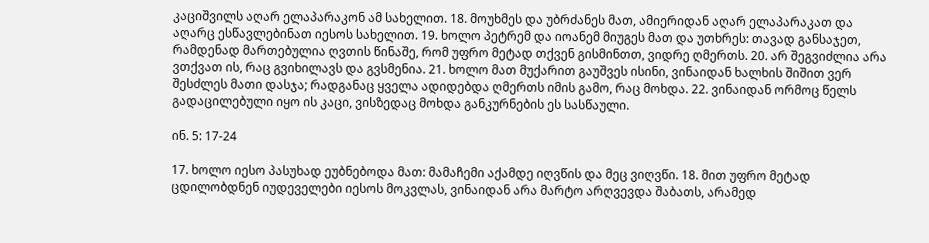კაციშვილს აღარ ელაპარაკონ ამ სახელით. 18. მოუხმეს და უბრძანეს მათ, ამიერიდან აღარ ელაპარაკათ და აღარც ესწავლებინათ იესოს სახელით. 19. ხოლო პეტრემ და იოანემ მიუგეს მათ და უთხრეს: თავად განსაჯეთ, რამდენად მართებულია ღვთის წინაშე, რომ უფრო მეტად თქვენ გისმინთთ, ვიდრე ღმერთს. 20. არ შეგვიძლია არა ვთქვათ ის, რაც გვიხილავს და გვსმენია. 21. ხოლო მათ მუქარით გაუშვეს ისინი, ვინაიდან ხალხის შიშით ვერ შესძლეს მათი დასჯა; რადგანაც ყველა ადიდებდა ღმერთს იმის გამო, რაც მოხდა. 22. ვინაიდან ორმოც წელს გადაცილებული იყო ის კაცი, ვისზედაც მოხდა განკურნების ეს სასწაული.

ინ. 5: 17-24

17. ხოლო იესო პასუხად ეუბნებოდა მათ: მამაჩემი აქამდე იღვწის და მეც ვიღვწი. 18. მით უფრო მეტად ცდილობდნენ იუდეველები იესოს მოკვლას, ვინაიდან არა მარტო არღვევდა შაბათს, არამედ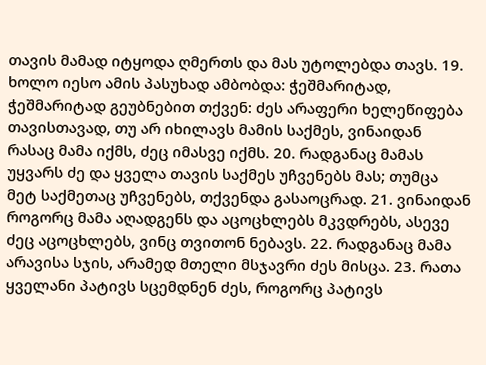თავის მამად იტყოდა ღმერთს და მას უტოლებდა თავს. 19. ხოლო იესო ამის პასუხად ამბობდა: ჭეშმარიტად, ჭეშმარიტად გეუბნებით თქვენ: ძეს არაფერი ხელეწიფება თავისთავად, თუ არ იხილავს მამის საქმეს, ვინაიდან რასაც მამა იქმს, ძეც იმასვე იქმს. 20. რადგანაც მამას უყვარს ძე და ყველა თავის საქმეს უჩვენებს მას; თუმცა მეტ საქმეთაც უჩვენებს, თქვენდა გასაოცრად. 21. ვინაიდან როგორც მამა აღადგენს და აცოცხლებს მკვდრებს, ასევე ძეც აცოცხლებს, ვინც თვითონ ნებავს. 22. რადგანაც მამა არავისა სჯის, არამედ მთელი მსჯავრი ძეს მისცა. 23. რათა ყველანი პატივს სცემდნენ ძეს, როგორც პატივს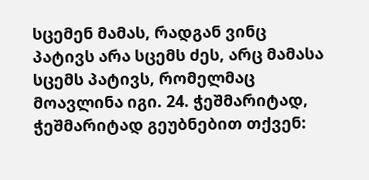სცემენ მამას, რადგან ვინც პატივს არა სცემს ძეს, არც მამასა სცემს პატივს, რომელმაც მოავლინა იგი. 24. ჭეშმარიტად, ჭეშმარიტად გეუბნებით თქვენ: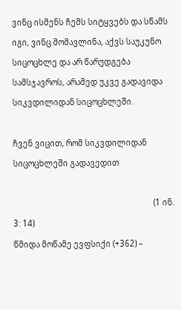ვინც ისმენს ჩემს სიტყვებს და სწამს იგი, ვინც მომავლინა, აქვს საუკუნო სიცოცხლე და არ წარუდგება სამსჯავროს, არამედ უკვე გადავიდა სიკვდილიდან სიცოცხლეში.

ჩვენ ვიცით, რომ სიკვდილიდან სიცოცხლეში გადავედით

                                                                      (1 ინ. 3: 14)
წმიდა მოწამე ევფსიქი (+362) –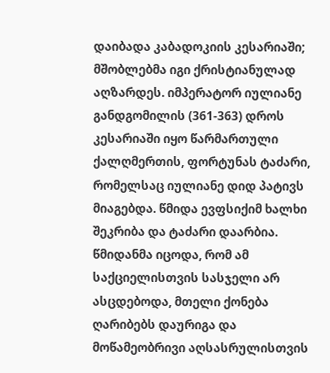დაიბადა კაბადოკიის კესარიაში; მშობლებმა იგი ქრისტიანულად აღზარდეს. იმპერატორ იულიანე განდგომილის (361-363) დროს კესარიაში იყო წარმართული ქალღმერთის, ფორტუნას ტაძარი, რომელსაც იულიანე დიდ პატივს მიაგებდა. წმიდა ევფსიქიმ ხალხი შეკრიბა და ტაძარი დაარბია. წმიდანმა იცოდა, რომ ამ საქციელისთვის სასჯელი არ ასცდებოდა, მთელი ქონება ღარიბებს დაურიგა და მოწამეობრივი აღსასრულისთვის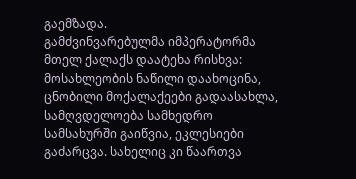გაემზადა.
გამძვინვარებულმა იმპერატორმა მთელ ქალაქს დაატეხა რისხვა: მოსახლეობის ნაწილი დაახოცინა, ცნობილი მოქალაქეები გადაასახლა, სამღვდელოება სამხედრო სამსახურში გაიწვია, ეკლესიები გაძარცვა. სახელიც კი წაართვა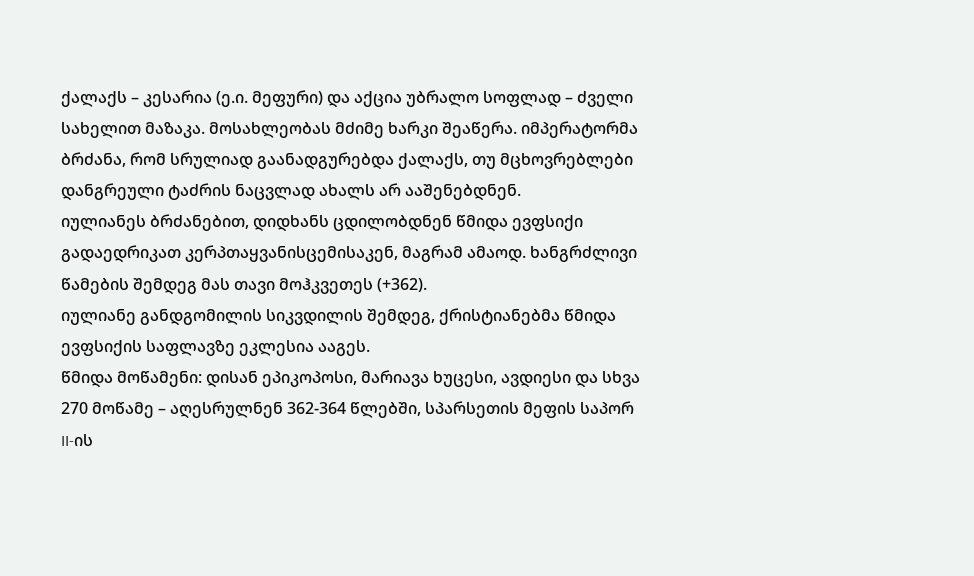ქალაქს – კესარია (ე.ი. მეფური) და აქცია უბრალო სოფლად – ძველი სახელით მაზაკა. მოსახლეობას მძიმე ხარკი შეაწერა. იმპერატორმა ბრძანა, რომ სრულიად გაანადგურებდა ქალაქს, თუ მცხოვრებლები დანგრეული ტაძრის ნაცვლად ახალს არ ააშენებდნენ.
იულიანეს ბრძანებით, დიდხანს ცდილობდნენ წმიდა ევფსიქი გადაედრიკათ კერპთაყვანისცემისაკენ, მაგრამ ამაოდ. ხანგრძლივი წამების შემდეგ მას თავი მოჰკვეთეს (+362).
იულიანე განდგომილის სიკვდილის შემდეგ, ქრისტიანებმა წმიდა ევფსიქის საფლავზე ეკლესია ააგეს.
წმიდა მოწამენი: დისან ეპიკოპოსი, მარიავა ხუცესი, ავდიესი და სხვა 270 მოწამე – აღესრულნენ 362-364 წლებში, სპარსეთის მეფის საპორ II-ის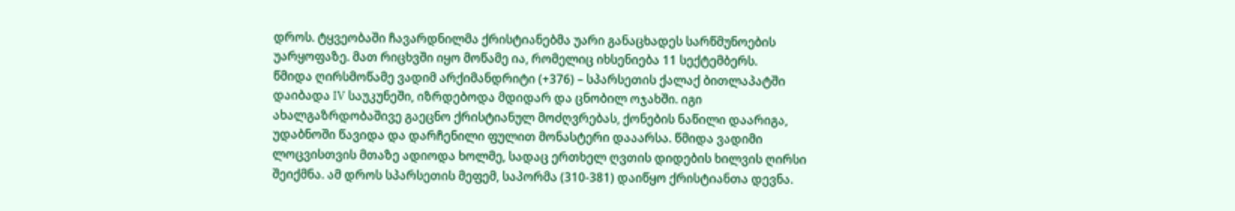დროს. ტყვეობაში ჩავარდნილმა ქრისტიანებმა უარი განაცხადეს სარწმუნოების უარყოფაზე. მათ რიცხვში იყო მოწამე ია, რომელიც იხსენიება 11 სექტემბერს.
წმიდა ღირსმოწამე ვადიმ არქიმანდრიტი (+376) – სპარსეთის ქალაქ ბითლაპატში დაიბადა IV საუკუნეში, იზრდებოდა მდიდარ და ცნობილ ოჯახში. იგი ახალგაზრდობაშივე გაეცნო ქრისტიანულ მოძღვრებას, ქონების ნაწილი დაარიგა, უდაბნოში წავიდა და დარჩენილი ფულით მონასტერი დააარსა. წმიდა ვადიმი ლოცვისთვის მთაზე ადიოდა ხოლმე, სადაც ერთხელ ღვთის დიდების ხილვის ღირსი შეიქმნა. ამ დროს სპარსეთის მეფემ, საპორმა (310-381) დაიწყო ქრისტიანთა დევნა.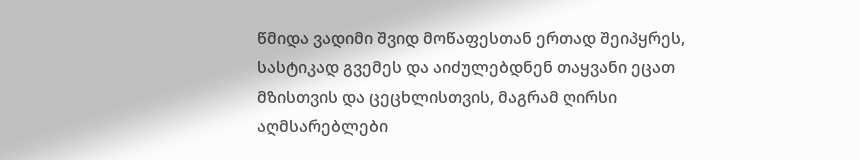წმიდა ვადიმი შვიდ მოწაფესთან ერთად შეიპყრეს, სასტიკად გვემეს და აიძულებდნენ თაყვანი ეცათ მზისთვის და ცეცხლისთვის, მაგრამ ღირსი აღმსარებლები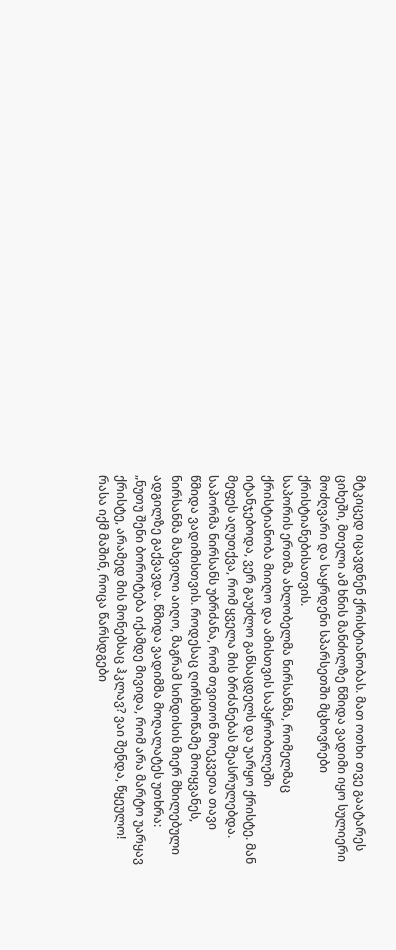მტკიცედ იცავდნენ ქრისტიანობას. მათ ოთხი თვე გაატარეს ციხეში, მთელი ამ ხნის მანძილზე წმიდა ვადიმი იყო სულიერი მოძღვარი და საყრდენი სპარსეთში მცხოვრები ქრისტიანებისათვის.
საპორის ერთმა ახლობელმა ნირსანმა, რომელმაც ქრისტიანობა მიიღო და ამისთვის საპყრობილეში იტანჯებოდა, ვერ გაუძლო განსაცდელს და უარყო ქრისტე. მან მეფეს აღუთქვა, რომ ყველა მის ბრძანებას შეასრულებდა. საპორმა ნირსანს უბრძანა, რომ თვითონ მოეკვეთა თავი წმიდა ვადიმისთვის. როდესაც ღირსმოწამე მოიყვანეს, ნირსანმა მახვილი აიღო, მაგრამ სინდისის მიერ მხილებული ადგილზე გაქვავდა. წმიდა ვადიმმა მოღალატეს უთხრა: „ნუთუ შენი ბოროტება იქამდე მივიდა, რომ არა მარტო უარყავ ქრისტე, არამედ მის მონებსაც ჰკლავ? ვაი შენდა, წყეულო! რასა იქმ მაშინ, როცა წარსდგები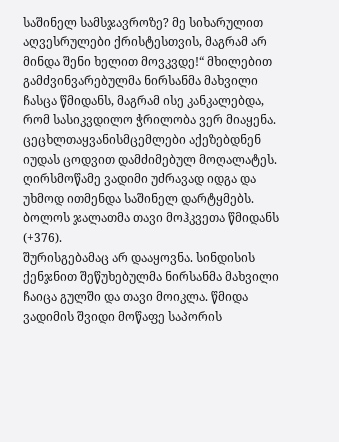საშინელ სამსჯავროზე? მე სიხარულით აღვესრულები ქრისტესთვის, მაგრამ არ მინდა შენი ხელით მოვკვდე!“ მხილებით გამძვინვარებულმა ნირსანმა მახვილი ჩასცა წმიდანს, მაგრამ ისე კანკალებდა, რომ სასიკვდილო ჭრილობა ვერ მიაყენა. ცეცხლთაყვანისმცემლები აქეზებდნენ იუდას ცოდვით დამძიმებულ მოღალატეს. ღირსმოწამე ვადიმი უძრავად იდგა და უხმოდ ითმენდა საშინელ დარტყმებს. ბოლოს ჯალათმა თავი მოჰკვეთა წმიდანს (+376).
შურისგებამაც არ დააყოვნა. სინდისის ქენჯნით შეწუხებულმა ნირსანმა მახვილი ჩაიცა გულში და თავი მოიკლა. წმიდა ვადიმის შვიდი მოწაფე საპორის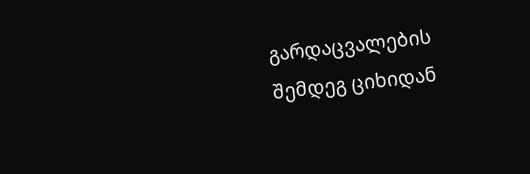გარდაცვალების შემდეგ ციხიდან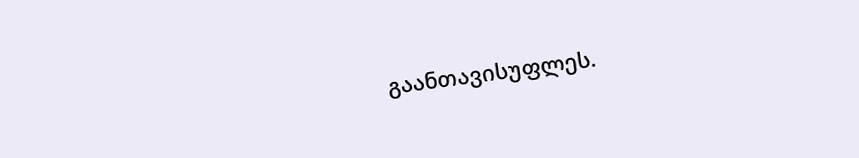გაანთავისუფლეს.